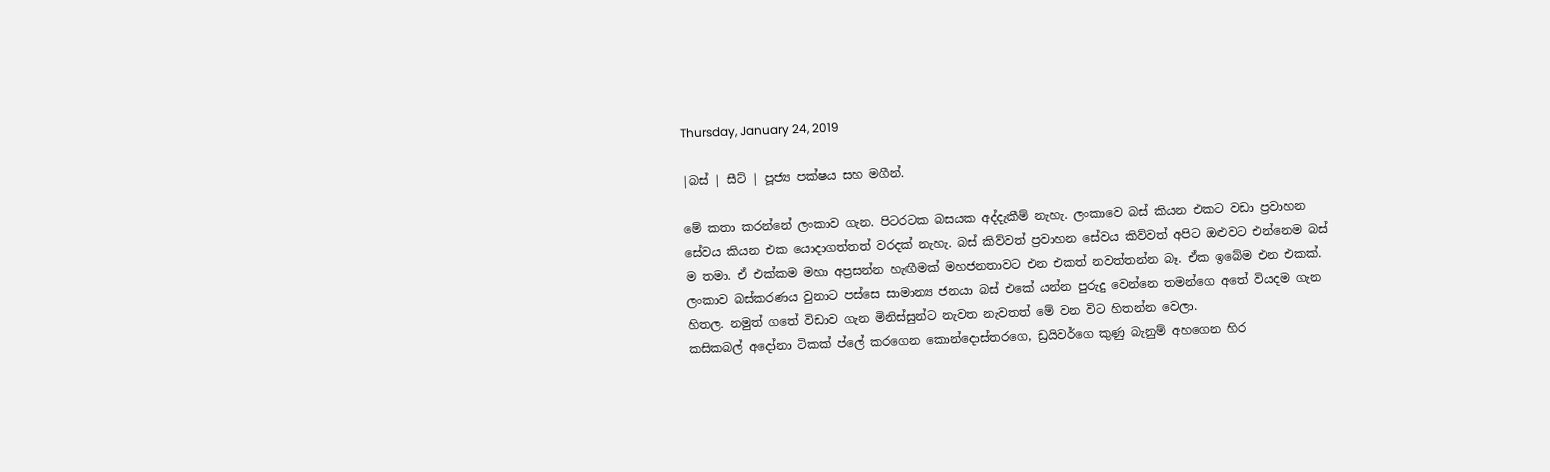Thursday, January 24, 2019

|බස් | සීට් | පූජ්‍ය පක්ෂය සහ මගීන්.

මේ කතා කරන්නේ ලංකාව ගැන. පිටරටක බසයක අද්දැකීම් නැහැ. ලංකාවෙ බස් කියන එකට වඩා ප්‍රවාහන සේවය කියන එක යොදාගත්තත් වරදක් නැහැ. බස් කිව්වත් ප්‍රවාහන සේවය කිව්වත් අපිට ඔළුවට එන්නෙම බස් ම තමා. ඒ එක්කම මහා අප්‍රසන්න හැඟීමක් මහජනතාවට එන එකත් නවත්තන්න බෑ. ඒක ඉබේම එන එකක්.
ලංකාව බස්කරණය වුනාට පස්සෙ සාමාන්‍ය ජනයා බස් එකේ යන්න පුරුදු වෙන්නෙ තමන්ගෙ අතේ වියදම ගැන හිතල. නමුත් ගතේ විඩාව ගැන මිනිස්සුන්ට නැවත නැවතත් මේ වන විට හිතන්න වෙලා.
කසිකබල් අදෝනා ටිකක් ප්ලේ කරගෙන කොන්දොස්තරගෙ, ඩ්‍රයිවර්ගෙ කුණු බැනුම් අහගෙන හිර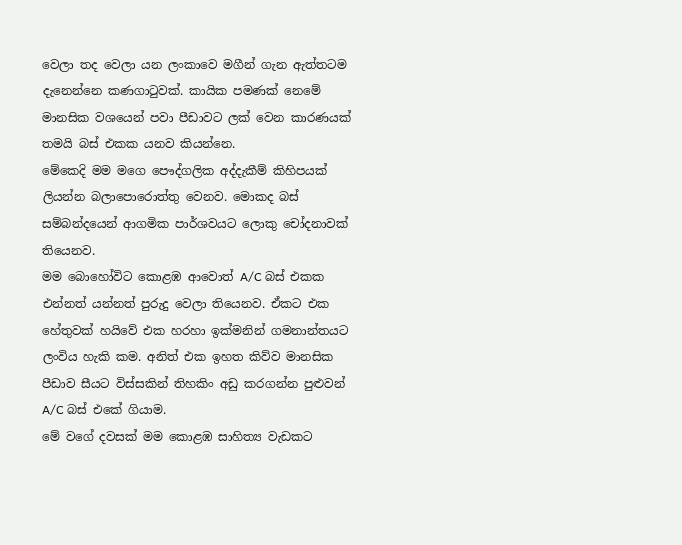වෙලා තද වෙලා යන ලංකාවෙ මගීන් ගැන ඇත්තටම දැනෙන්නෙ කණගාටුවක්. කායික පමණක් නෙමේ මානසික වශයෙන් පවා පීඩාවට ලක් වෙන කාරණයක් තමයි බස් එකක යනව කියන්නෙ.
මේකෙදි මම මගෙ පෞද්ගලික අද්දැකීම් කිහිපයක් ලියන්න බලාපොරොත්තු වෙනව. මොකද බස් සම්බන්දයෙන් ආගමික පාර්ශවයට ලොකු චෝදනාවක් තියෙනව.
මම බොහෝවිට කොළඹ ආවොත් A/C බස් එකක එන්නත් යන්නත් පුරුදු වෙලා තියෙනව. ඒකට එක හේතුවක් හයිවේ එක හරහා ඉක්මනින් ගමනාන්තයට ලංවිය හැකි කම. අනිත් එක ඉහත කිව්ව මානසික පීඩාව සීයට විස්සකින් තිහකිං අඩු කරගන්න පුළුවන් A/C බස් එකේ ගියාම.
මේ වගේ දවසක් මම කොළඹ සාහිත්‍ය වැඩකට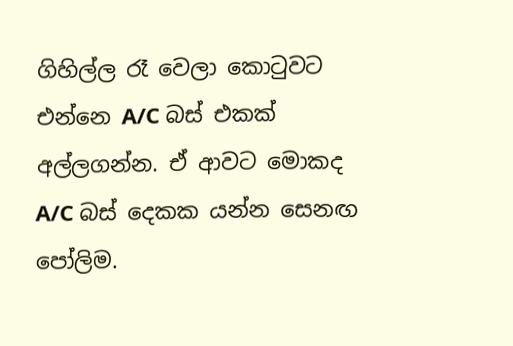ගිහිල්ල රෑ වෙලා කොටුවට එන්නෙ A/C බස් එකක් අල්ලගන්න. ඒ ආවට මොකද A/C බස් දෙකක යන්න සෙනඟ පෝලිම.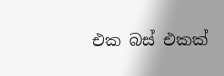එක බස් එකක්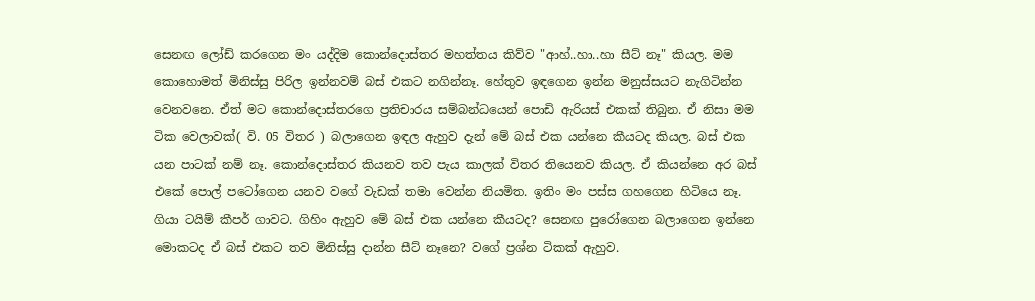සෙනඟ ලෝඩ් කරගෙන මං යද්දිම කොන්දොස්තර මහත්තය කිව්ව "ආහ්..හා..හා සීට් නෑ" කියල. මම කොහොමත් මිනිස්සු පිරිල ඉන්නවම් බස් එකට නගින්නෑ. හේතුව ඉඳගෙන ඉන්න මනුස්සයට නැගිටින්න වෙනවනෙ. ඒත් මට කොන්දොස්තරගෙ ප්‍රතිචාරය සම්බන්ධයෙන් පොඩි ඇරියස් එකක් තිබුන. ඒ නිසා මම ටික වෙලාවක්( වි. 05 විතර ) බලාගෙන ඉඳල ඇහුව දැන් මේ බස් එක යන්නෙ කීයටද කියල. බස් එක යන පාටක් නම් නෑ. කොන්දොස්තර කියනව තව පැය කාලක් විතර තියෙනව කියල. ඒ කියන්නෙ අර බස් එකේ පොල් පටෝගෙන යනව වගේ වැඩක් තමා වෙන්න නියමිත. ඉතිං මං පස්ස ගහගෙන හිටියෙ නෑ. ගියා ටයිම් කීපර් ගාවට. ගිහිං ඇහුව මේ බස් එක යන්නෙ කීයටද? සෙනඟ පුරෝගෙන බලාගෙන ඉන්නෙ මොකටද ඒ බස් එකට තව මිනිස්සු දාන්න සීට් නෑනෙ? වගේ ප්‍රශ්න ටිකක් ඇහුව.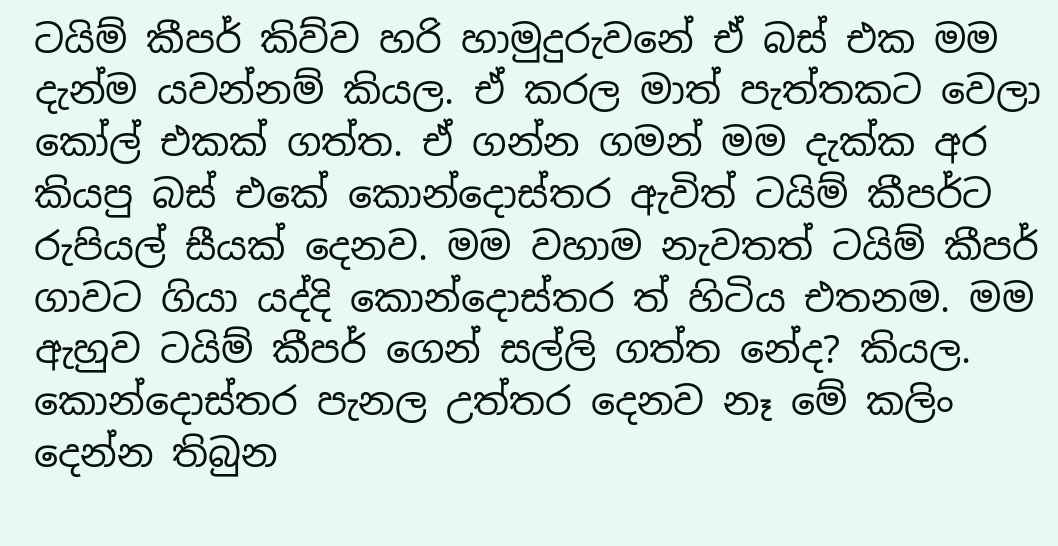ටයිම් කීපර් කිව්ව හරි හාමුදුරුවනේ ඒ බස් එක මම දැන්ම යවන්නම් කියල. ඒ කරල මාත් පැත්තකට වෙලා කෝල් එකක් ගත්ත. ඒ ගන්න ගමන් මම දැක්ක අර කියපු බස් එකේ කොන්දොස්තර ඇවිත් ටයිම් කීපර්ට රුපියල් සීයක් දෙනව. මම වහාම නැවතත් ටයිම් කීපර් ගාවට ගියා යද්දි කොන්දොස්තර ත් හිටිය එතනම. මම ඇහුව ටයිම් කීපර් ගෙන් සල්ලි ගත්ත නේද? කියල. කොන්දොස්තර පැනල උත්තර දෙනව නෑ මේ කලිං දෙන්න තිබුන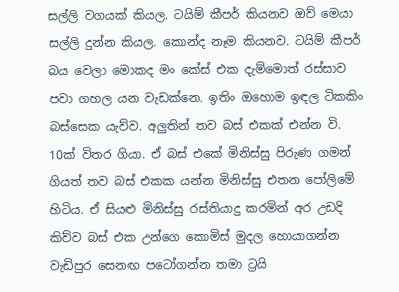සල්ලි වගයක් කියල. ටයිම් කීපර් කියනව ඔව් මෙයා සල්ලි දුන්න කියල. කොන්ද නෑම කියනව. ටයිම් කීපර් බය වෙලා මොකද මං කේස් එක දැම්මොත් රස්සාව පවා ගහල යන වැඩක්නෙ. ඉතිං ඔහොම ඉඳල ටිකකිං බස්සෙක යැව්ව. අලුතින් තව බස් එකක් එන්න වි. 10ක් විතර ගියා. ඒ බස් එකේ මිනිස්සු පිරුණ ගමන් ගියත් තව බස් එකක යන්න මිනිස්සු එතන පෝලිමේ හිටිය. ඒ සියළු මිනිස්සු රස්තියාදු කරමින් අර උඩදි කිව්ව බස් එක උන්ගෙ කොමිස් මුදල හොයාගන්න වැඩිපුර සෙනඟ පටෝගන්න තමා ට්‍රයි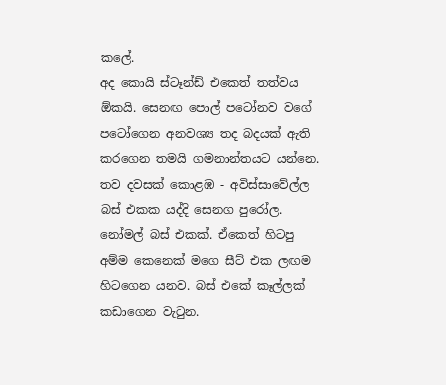කලේ.
අද කොයි ස්ටෑන්ඩ් එකෙත් තත්වය ඕකයි. සෙනඟ පොල් පටෝනව වගේ පටෝගෙන අනවශ්‍ය තද බදයක් ඇති කරගෙන තමයි ගමනාන්තයට යන්නෙ.
තව දවසක් කොළඹ - අවිස්සාවේල්ල බස් එකක යද්දි සෙනග පුරෝල. නෝමල් බස් එකක්. ඒකෙත් හිටපු අම්ම කෙනෙක් මගෙ සීට් එක ලඟම හිටගෙන යනව. බස් එකේ කෑල්ලක් කඩාගෙන වැටුන.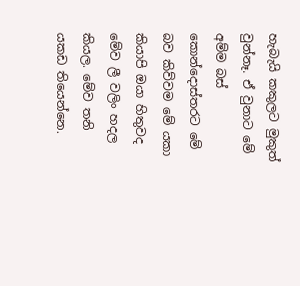හැබැයි කකුලට මුකුත් වුන්නෑ. ඒ වුනාට මේ අම්ම බස් කොන්දොස්තරට මේ බව කිව්වම මේ යකා කියාපි ඔයා හිතුවද මේව ලී වලිං හදල කියල. මේව තනි යකඩ තියෙන්නෙ.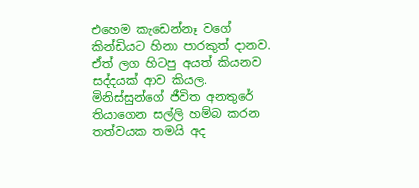එහෙම කැඩෙන්නෑ වගේ කින්ඩියට හිනා පාරකුත් දානව. ඒත් ලග හිටපු අයත් කියනව සද්දයක් ආව කියල. මිනිස්සුන්ගේ ජීවිත අනතුරේ තියාගෙන සල්ලි හම්බ කරන තත්වයක තමයි අද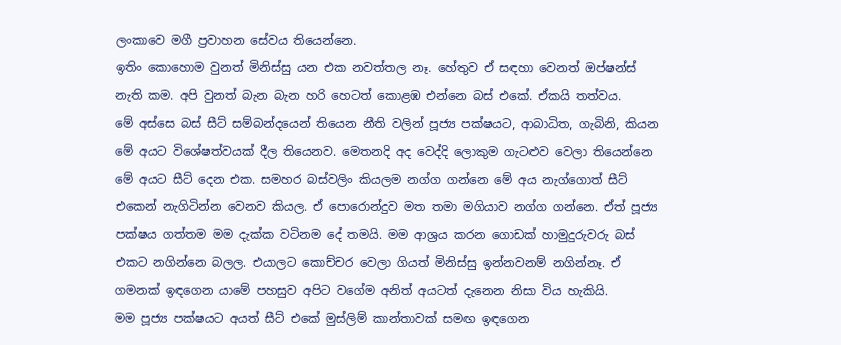ලංකාවෙ මගී ප්‍රවාහන සේවය තියෙන්නෙ.
ඉතිං කොහොම වුනත් මිනිස්සු යන එක නවත්තල නෑ. හේතුව ඒ සඳහා වෙනත් ඔප්ෂන්ස් නැති කම. අපි වුනත් බැන බැන හරි හෙටත් කොළඹ එන්නෙ බස් එකේ. ඒකයි තත්වය.
මේ අස්සෙ බස් සීට් සම්බන්දයෙන් තියෙන නීති වලින් පූජ්‍ය පක්ෂයට, ආබාධිත, ගැබිනි, කියන මේ අයට විශේෂත්වයක් දීල තියෙනව. මෙතනදි අද වෙද්දි ලොකුම ගැටළුව වෙලා තියෙන්නෙ මේ අයට සීට් දෙන එක. සමහර බස්වලිං කියලම නග්ග ගන්නෙ මේ අය නැග්ගොත් සීට් එකෙන් නැගිටින්න වෙනව කියල. ඒ පොරොන්දුව මත තමා මගියාව නග්ග ගන්නෙ. ඒත් පූජ්‍ය පක්ෂය ගත්තම මම දැක්ක වටිනම දේ තමයි. මම ආශ්‍රය කරන ගොඩක් හාමුදුරුවරු බස් එකට නගින්නෙ බලල. එයාලට කොච්චර වෙලා ගියත් මිනිස්සු ඉන්නවනම් නගින්නෑ. ඒ ගමනක් ඉඳගෙන යාමේ පහසුව අපිට වගේම අනිත් අයටත් දැනෙන නිසා විය හැකියි.
මම පූජ්‍ය පක්ෂයට අයත් සීට් එකේ මුස්ලිම් කාන්තාවක් සමඟ ඉඳගෙන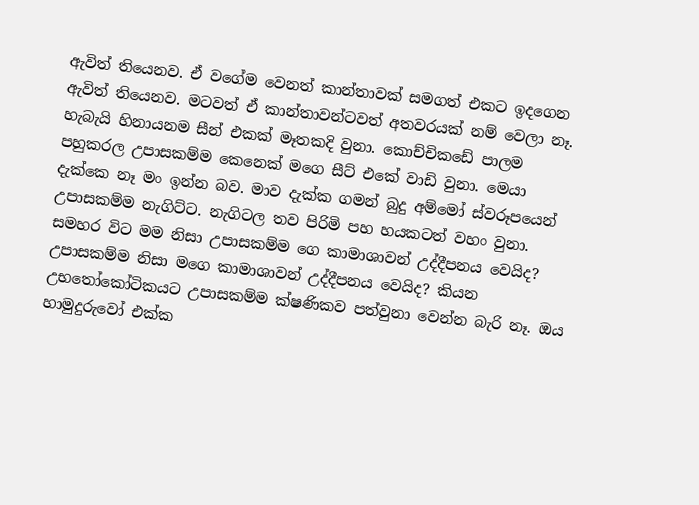ඇවිත් තියෙනව. ඒ වගේම වෙනත් කාන්තාවක් සමගත් එකට ඉදගෙන ඇවිත් තියෙනව. මටවත් ඒ කාන්තාවන්ටවත් අතවරයක් නම් වෙලා නෑ. හැබැයි හිනායනම සීන් එකක් මෑතකදි වුනා. කොච්චිකඩේ පාලම පහුකරල උපාසකම්ම කෙනෙක් මගෙ සීට් එකේ වාඩි වුනා. මෙයා දැක්කෙ නෑ මං ඉන්න බව. මාව දැක්ක ගමන් බුදු අම්මෝ ස්වරූපයෙන් උපාසකම්ම නැගිට්ට. නැගිටල තව පිරිමි පහ හයකටත් වහං වුනා. සමහර විට මම නිසා උපාසකම්ම ගෙ කාමාශාවන් උද්දීපනය වෙයිද? උපාසකම්ම නිසා මගෙ කාමාශාවන් උද්දීපනය වෙයිද? කියන උභතෝකෝටිකයට උපාසකම්ම ක්ෂණිකව පත්වුනා වෙන්න බැරි නෑ. ඔය හාමුදුරුවෝ එක්ක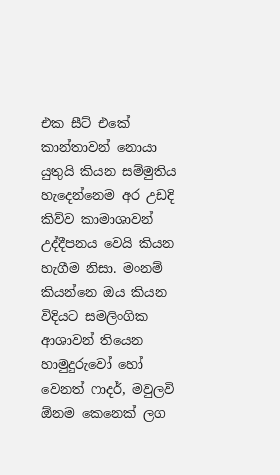එක සීට් එකේ කාන්තාවන් නොයා යුතුයි කියන සම්මුතිය හැදෙන්නෙම අර උඩදි කිව්ව කාමාශාවන් උද්දීපනය වෙයි කියන හැගීම නිසා. මංනම් කියන්නෙ ඔය කියන විදියට සමලිංගික ආශාවන් තියෙන හාමුදුරුවෝ හෝ වෙනත් ෆාදර්, මවුලවි ඕනම කෙනෙක් ලග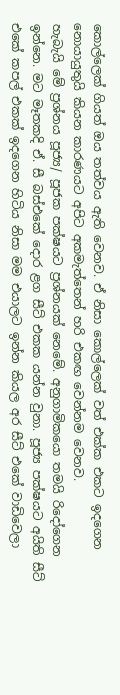කොල්ලෙක් ගියත් ඔය තත්වය ඇති වෙනව. ඒ නිසා කොල්ලෙක් වත් එක්ක එකට ඉදගෙන නොයායුතුයි කියන කාරණයට අපිට අකමැත්තෙන් හරි එකඟ වෙන්නම වෙනව.
හැබැයි මේ ප්‍රශ්නය පූජ්‍ය/ පූජක පක්ෂයට ප්‍රශ්නයක් නෙමේ. අනුගාමිකයො තමයි රිදෝගෙන ඉන්නෙ. මට මෑතකදි ඒ. සී බස්එකේ දොර ළග සීට් එකක යන්න වුනා. පූජ්‍ය පක්ෂයට අයිති සීට් එකේ කපල් එකක් ඉදගෙන හිටිය නිසා මම එයාලට ඉන්න කියල අර සීට් එකේ වාඩිවෙලා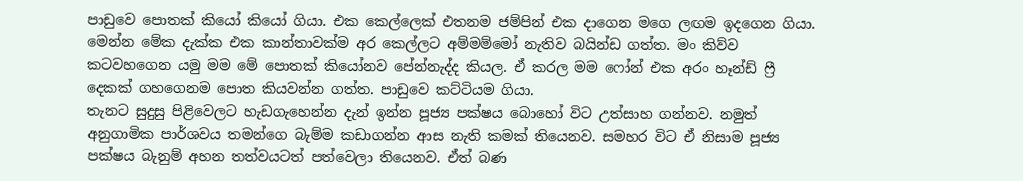පාඩුවෙ පොතක් කියෝ කියෝ ගියා. එක කෙල්ලෙක් එතනම ජම්පින් එක දාගෙන මගෙ ලඟම ඉදගෙන ගියා. මෙන්න මේක දැක්ක එක කාන්තාවක්ම අර කෙල්ලට අම්මම්මෝ නැතිව බයින්ඩ ගත්ත. මං කිව්ව කටවහගෙන යමු මම මේ පොතක් කියෝනව පේන්නැද්ද කියල. ඒ කරල මම ෆෝන් එක අරං හෑන්ඩ් ෆ්‍රී දෙකක් ගහගෙනම පොත කියවන්න ගත්ත. පාඩුවෙ කට්ටියම ගියා.
තැනට සුදුසු පිළිවෙලට හැඩගැහෙන්න දැන් ඉන්න පූජ්‍ය පක්ෂය බොහෝ විට උත්සාහ ගන්නව. නමුත් අනුගාමික පාර්ශවය තමන්ගෙ බැම්ම කඩාගන්න ආස නැති කමක් තියෙනව. සමහර විට ඒ නිසාම පූජ්‍ය පක්ෂය බැනුම් අහන තත්වයටත් පත්වෙලා තියෙනව. ඒත් බණ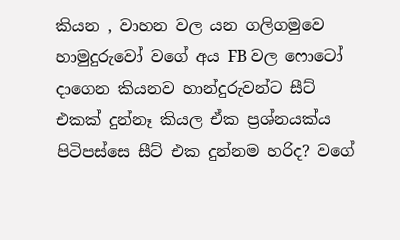කියන , වාහන වල යන ගලිගමුවෙ හාමුදුරුවෝ වගේ අය FB වල ෆොටෝ දාගෙන කියනව හාන්දුරුවන්ට සීට් එකක් දුන්නෑ කියල ඒක ප්‍රශ්නයක්ය පිටිපස්සෙ සීට් එක දුන්නම හරිද? වගේ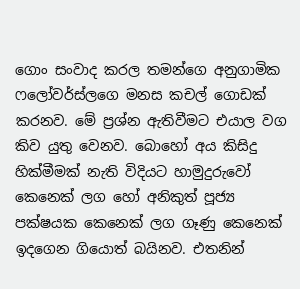ගොං සංවාද කරල තමන්ගෙ අනුගාමික ෆලෝවර්ස්ලගෙ මනස කචල් ගොඩක් කරනව. මේ ප්‍රශ්න ඇතිවීමට එයාල වග කිව යුතු වෙනව. බොහෝ අය කිසිදු හික්මීමක් නැති විදියට හාමුදුරුවෝ කෙනෙක් ලග හෝ අනිකුත් පූජ්‍ය පක්ෂයක කෙනෙක් ලග ගෑණු කෙනෙක් ඉදගෙන ගියොත් බයිනව. එතනින්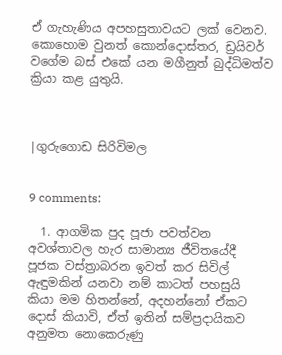ඒ ගැහැණිය අපහසුතාවයට ලක් වෙනව.
කොහොම වුනත් කොන්දොස්තර, ඩ්‍රයිවර් වගේම බස් එකේ යන මගීනුත් බුද්ධිමත්ව ක්‍රියා කළ යුතුයි.



|ගුරුගොඩ සිරිවිමල


9 comments:

  1. ආගමික පුද පූජා පවත්වන අවශ්තාවල හැර සාමාන්‍ය ජීවිතයේදී පූජක වස්ත්‍රාබරන ඉවත් කර සිවිල් ඇඳුමකින් යනවා නම් කාටත් පහසුයි කියා මම හිතන්නේ, අදහන්නෝ ඒකට දොස් කියාවි, ඒත් ඉතින් සම්ප්‍රදායිකව අනුමත නොකෙරුණු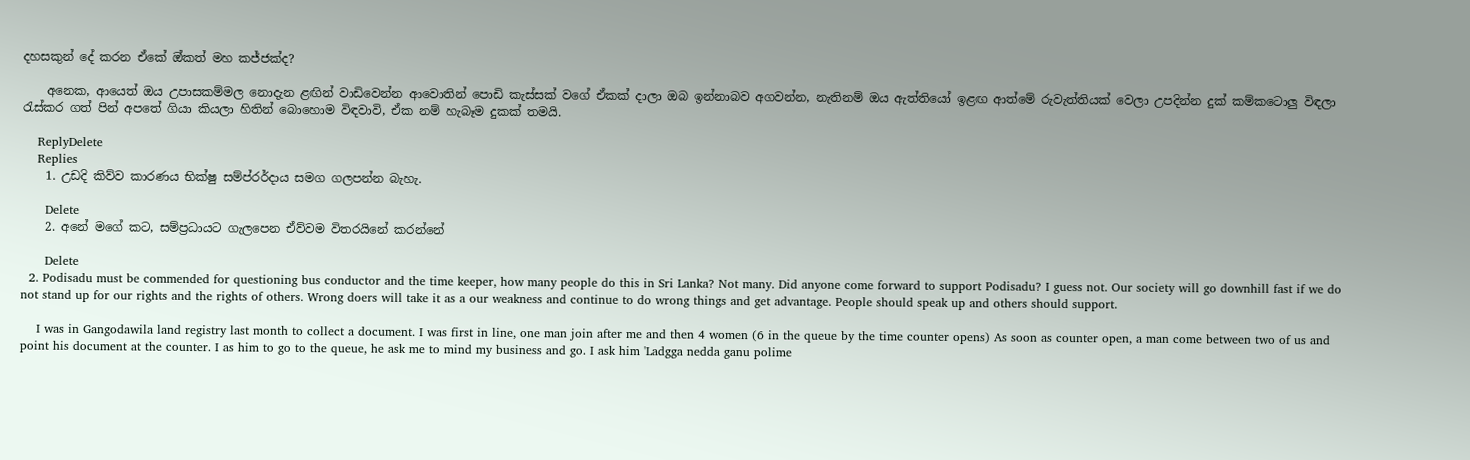දහසකුන් දේ කරන ඒකේ ඔ්කත් මහ කජ්ජක්ද?

    අනෙක, ආයෙත් ඔය උපාසකම්මල නොදැන ළඟින් වාඩිවෙන්න ආවොතින් පොඩි කැස්සක් වගේ ඒකක් දාලා ඔබ ඉන්නාබව අගවන්න, නැතිනම් ඔය ඇත්තියෝ ඉළඟ ආත්මේ රුවැත්තියක් වෙලා උපදින්න දුක් කම්කටොලු විඳලා රැස්කර ගත් පින් අපතේ ගියා කියලා හිතින් බොහොම විඳවාවි, ඒක නම් හැබෑම දුකක් තමයි.

    ReplyDelete
    Replies
    1. උඩදි කිව්ව ‌කාරණය භික්ෂු සම්ප්රර්දාය සමග ගලපන්න බැහැ.

      Delete
    2. අනේ මගේ කට, සම්ප්‍රධායට ගැලපෙන ඒව්වම විතරයිනේ කරන්නේ

      Delete
  2. Podisadu must be commended for questioning bus conductor and the time keeper, how many people do this in Sri Lanka? Not many. Did anyone come forward to support Podisadu? I guess not. Our society will go downhill fast if we do not stand up for our rights and the rights of others. Wrong doers will take it as a our weakness and continue to do wrong things and get advantage. People should speak up and others should support.

    I was in Gangodawila land registry last month to collect a document. I was first in line, one man join after me and then 4 women (6 in the queue by the time counter opens) As soon as counter open, a man come between two of us and point his document at the counter. I as him to go to the queue, he ask me to mind my business and go. I ask him 'Ladgga nedda ganu polime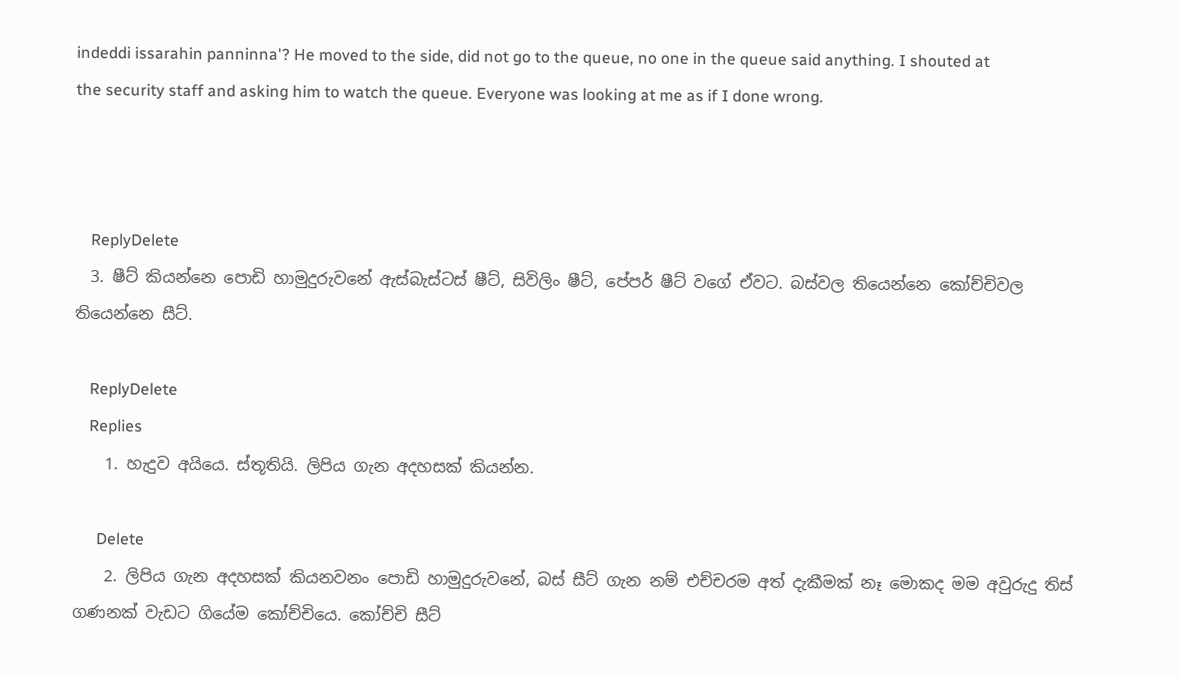indeddi issarahin panninna'? He moved to the side, did not go to the queue, no one in the queue said anything. I shouted at the security staff and asking him to watch the queue. Everyone was looking at me as if I done wrong.



    ReplyDelete
  3. ෂීට් කියන්නෙ පොඩි හාමුදුරුවනේ ඇස්බැස්ටස් ෂීට්, සිවිලිං ෂීට්, පේපර් ෂීට් වගේ ඒවට. බස්වල තියෙන්නෙ කෝච්චිවල තියෙන්නෙ සීට්.

    ReplyDelete
    Replies
    1. හැදුව අයියෙ. ස්තූතියි. ලිපිය ගැන අදහසක් කියන්න.

      Delete
    2. ලිපිය ගැන අදහසක් කියනවනං පොඩි හාමුදුරුවනේ, බස් සීට් ගැන නම් එච්චරම අත් දැකීමක් නෑ මොකද මම අවුරුදු තිස් ගණනක් වැඩට ගියේම කෝච්චියෙ. කෝච්චි සීට්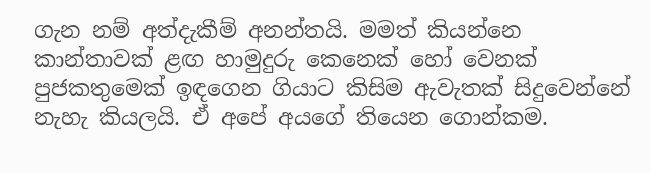ගැන නම් අත්දැකීම් අනන්තයි. මමත් කියන්නෙ කාන්තාවක් ළඟ හාමුදුරු කෙනෙක් හෝ වෙනක් පුජකතුමෙක් ඉඳගෙන ගියාට කිසිම ඇවැතක් සිදුවෙන්නේ නැහැ කියලයි. ඒ අපේ අයගේ තියෙන ගොන්කම.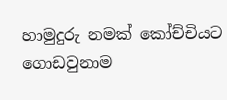හාමුදුරු නමක් කෝච්චියට ගොඩවුනාම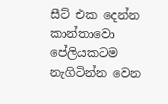සීට් එක දෙන්න කාන්තාවො පේලියකටම නැගිටින්න වෙන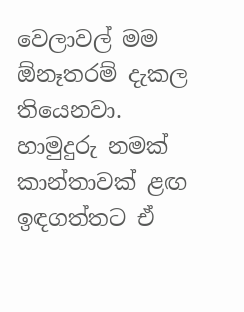වෙලාවල් මම ඕනෑතරම් දැකල තියෙනවා. හාමුදුරු නමක් කාන්තාවක් ළඟ ඉඳගත්තට ඒ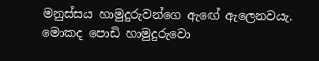මනුස්සය හාමුදුරුවන්ගෙ ඇඟේ ඇලෙනවයැ. මොකද පොඩි හාමුදුරුවො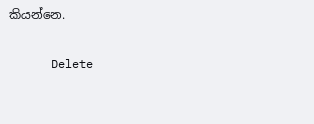කියන්නෙ.

      Delete